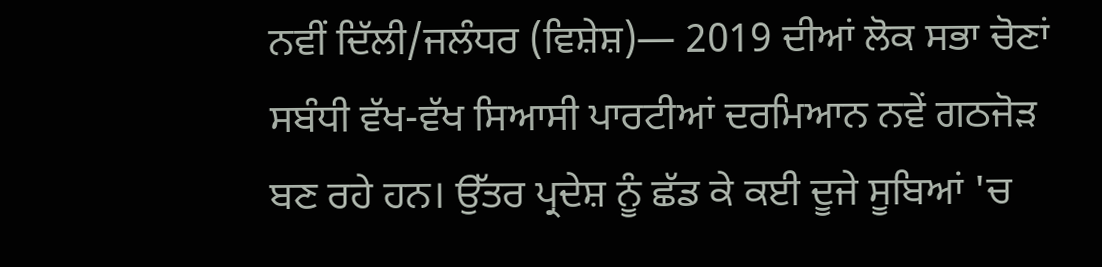ਨਵੀਂ ਦਿੱਲੀ/ਜਲੰਧਰ (ਵਿਸ਼ੇਸ਼)— 2019 ਦੀਆਂ ਲੋਕ ਸਭਾ ਚੋਣਾਂ ਸਬੰਧੀ ਵੱਖ-ਵੱਖ ਸਿਆਸੀ ਪਾਰਟੀਆਂ ਦਰਮਿਆਨ ਨਵੇਂ ਗਠਜੋੜ ਬਣ ਰਹੇ ਹਨ। ਉੱਤਰ ਪ੍ਰਦੇਸ਼ ਨੂੰ ਛੱਡ ਕੇ ਕਈ ਦੂਜੇ ਸੂਬਿਆਂ 'ਚ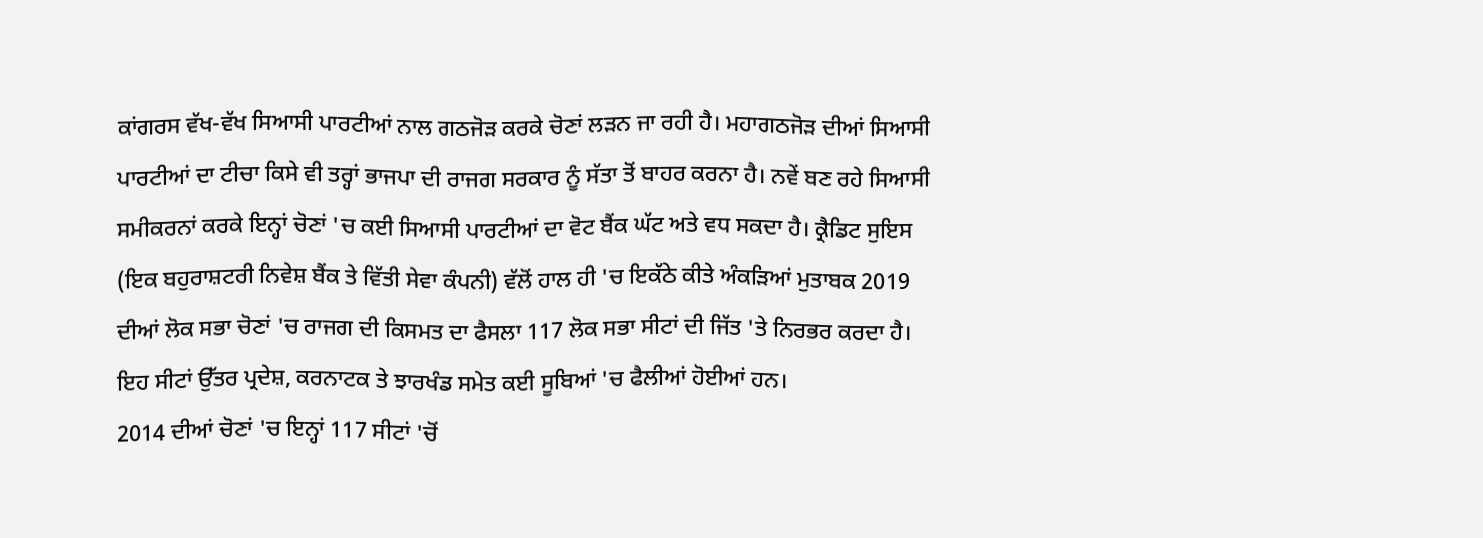ਕਾਂਗਰਸ ਵੱਖ-ਵੱਖ ਸਿਆਸੀ ਪਾਰਟੀਆਂ ਨਾਲ ਗਠਜੋੜ ਕਰਕੇ ਚੋਣਾਂ ਲੜਨ ਜਾ ਰਹੀ ਹੈ। ਮਹਾਗਠਜੋੜ ਦੀਆਂ ਸਿਆਸੀ ਪਾਰਟੀਆਂ ਦਾ ਟੀਚਾ ਕਿਸੇ ਵੀ ਤਰ੍ਹਾਂ ਭਾਜਪਾ ਦੀ ਰਾਜਗ ਸਰਕਾਰ ਨੂੰ ਸੱਤਾ ਤੋਂ ਬਾਹਰ ਕਰਨਾ ਹੈ। ਨਵੇਂ ਬਣ ਰਹੇ ਸਿਆਸੀ ਸਮੀਕਰਨਾਂ ਕਰਕੇ ਇਨ੍ਹਾਂ ਚੋਣਾਂ 'ਚ ਕਈ ਸਿਆਸੀ ਪਾਰਟੀਆਂ ਦਾ ਵੋਟ ਬੈਂਕ ਘੱਟ ਅਤੇ ਵਧ ਸਕਦਾ ਹੈ। ਕ੍ਰੈਡਿਟ ਸੁਇਸ (ਇਕ ਬਹੁਰਾਸ਼ਟਰੀ ਨਿਵੇਸ਼ ਬੈਂਕ ਤੇ ਵਿੱਤੀ ਸੇਵਾ ਕੰਪਨੀ) ਵੱਲੋਂ ਹਾਲ ਹੀ 'ਚ ਇਕੱਠੇ ਕੀਤੇ ਅੰਕੜਿਆਂ ਮੁਤਾਬਕ 2019 ਦੀਆਂ ਲੋਕ ਸਭਾ ਚੋਣਾਂ 'ਚ ਰਾਜਗ ਦੀ ਕਿਸਮਤ ਦਾ ਫੈਸਲਾ 117 ਲੋਕ ਸਭਾ ਸੀਟਾਂ ਦੀ ਜਿੱਤ 'ਤੇ ਨਿਰਭਰ ਕਰਦਾ ਹੈ। ਇਹ ਸੀਟਾਂ ਉੱਤਰ ਪ੍ਰਦੇਸ਼, ਕਰਨਾਟਕ ਤੇ ਝਾਰਖੰਡ ਸਮੇਤ ਕਈ ਸੂਬਿਆਂ 'ਚ ਫੈਲੀਆਂ ਹੋਈਆਂ ਹਨ।
2014 ਦੀਆਂ ਚੋਣਾਂ 'ਚ ਇਨ੍ਹਾਂ 117 ਸੀਟਾਂ 'ਚੋਂ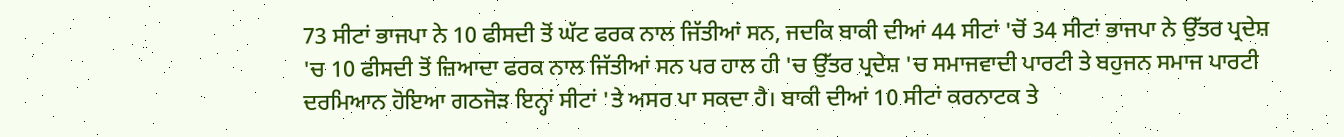73 ਸੀਟਾਂ ਭਾਜਪਾ ਨੇ 10 ਫੀਸਦੀ ਤੋਂ ਘੱਟ ਫਰਕ ਨਾਲ ਜਿੱਤੀਆਂ ਸਨ, ਜਦਕਿ ਬਾਕੀ ਦੀਆਂ 44 ਸੀਟਾਂ 'ਚੋਂ 34 ਸੀਟਾਂ ਭਾਜਪਾ ਨੇ ਉੱਤਰ ਪ੍ਰਦੇਸ਼ 'ਚ 10 ਫੀਸਦੀ ਤੋਂ ਜ਼ਿਆਦਾ ਫਰਕ ਨਾਲ ਜਿੱਤੀਆਂ ਸਨ ਪਰ ਹਾਲ ਹੀ 'ਚ ਉੱਤਰ ਪ੍ਰਦੇਸ਼ 'ਚ ਸਮਾਜਵਾਦੀ ਪਾਰਟੀ ਤੇ ਬਹੁਜਨ ਸਮਾਜ ਪਾਰਟੀ ਦਰਮਿਆਨ ਹੋਇਆ ਗਠਜੋੜ ਇਨ੍ਹਾਂ ਸੀਟਾਂ 'ਤੇ ਅਸਰ ਪਾ ਸਕਦਾ ਹੈ। ਬਾਕੀ ਦੀਆਂ 10 ਸੀਟਾਂ ਕਰਨਾਟਕ ਤੇ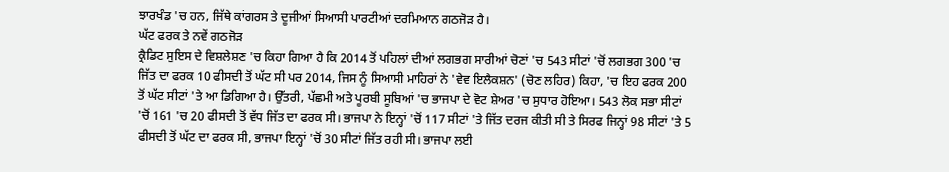ਝਾਰਖੰਡ 'ਚ ਹਨ, ਜਿੱਥੇ ਕਾਂਗਰਸ ਤੇ ਦੂਜੀਆਂ ਸਿਆਸੀ ਪਾਰਟੀਆਂ ਦਰਮਿਆਨ ਗਠਜੋੜ ਹੈ।
ਘੱਟ ਫਰਕ ਤੇ ਨਵੇਂ ਗਠਜੋੜ
ਕ੍ਰੈਡਿਟ ਸੁਇਸ ਦੇ ਵਿਸ਼ਲੇਸ਼ਣ 'ਚ ਕਿਹਾ ਗਿਆ ਹੈ ਕਿ 2014 ਤੋਂ ਪਹਿਲਾਂ ਦੀਆਂ ਲਗਭਗ ਸਾਰੀਆਂ ਚੋਣਾਂ 'ਚ 543 ਸੀਟਾਂ 'ਚੋਂ ਲਗਭਗ 300 'ਚ ਜਿੱਤ ਦਾ ਫਰਕ 10 ਫੀਸਦੀ ਤੋਂ ਘੱਟ ਸੀ ਪਰ 2014, ਜਿਸ ਨੂੰ ਸਿਆਸੀ ਮਾਹਿਰਾਂ ਨੇ 'ਵੇਵ ਇਲੈਕਸ਼ਨ' (ਚੋਣ ਲਹਿਰ) ਕਿਹਾ, 'ਚ ਇਹ ਫਰਕ 200 ਤੋਂ ਘੱਟ ਸੀਟਾਂ 'ਤੇ ਆ ਡਿਗਿਆ ਹੈ। ਉੱਤਰੀ, ਪੱਛਮੀ ਅਤੇ ਪੂਰਬੀ ਸੂਬਿਆਂ 'ਚ ਭਾਜਪਾ ਦੇ ਵੋਟ ਸ਼ੇਅਰ 'ਚ ਸੁਧਾਰ ਹੋਇਆ। 543 ਲੋਕ ਸਭਾ ਸੀਟਾਂ 'ਚੋਂ 161 'ਚ 20 ਫੀਸਦੀ ਤੋਂ ਵੱਧ ਜਿੱਤ ਦਾ ਫਰਕ ਸੀ। ਭਾਜਪਾ ਨੇ ਇਨ੍ਹਾਂ 'ਚੋਂ 117 ਸੀਟਾਂ 'ਤੇ ਜਿੱਤ ਦਰਜ ਕੀਤੀ ਸੀ ਤੇ ਸਿਰਫ ਜਿਨ੍ਹਾਂ 98 ਸੀਟਾਂ 'ਤੇ 5 ਫੀਸਦੀ ਤੋਂ ਘੱਟ ਦਾ ਫਰਕ ਸੀ, ਭਾਜਪਾ ਇਨ੍ਹਾਂ 'ਚੋਂ 30 ਸੀਟਾਂ ਜਿੱਤ ਰਹੀ ਸੀ। ਭਾਜਪਾ ਲਈ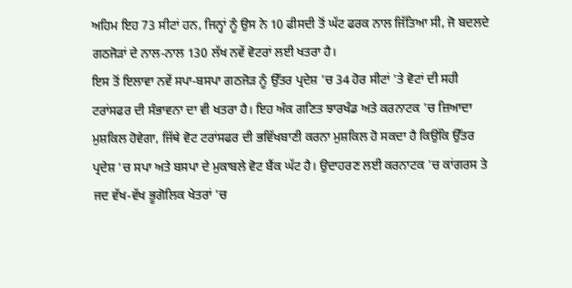ਅਹਿਮ ਇਹ 73 ਸੀਟਾਂ ਹਨ, ਜਿਨ੍ਹਾਂ ਨੂੰ ਉਸ ਨੇ 10 ਫੀਸਦੀ ਤੋਂ ਘੱਟ ਫਰਕ ਨਾਲ ਜਿੱਤਿਆ ਸੀ, ਜੋ ਬਦਲਦੇ ਗਠਜੋੜਾਂ ਦੇ ਨਾਲ-ਨਾਲ 130 ਲੱਖ ਨਵੇਂ ਵੋਟਰਾਂ ਲਈ ਖਤਰਾ ਹੈ।
ਇਸ ਤੋਂ ਇਲਾਵਾ ਨਵੇਂ ਸਪਾ-ਬਸਪਾ ਗਠਜੋੜ ਨੂੰ ਉੱਤਰ ਪ੍ਰਦੇਸ਼ 'ਚ 34 ਹੋਰ ਸੀਟਾਂ 'ਤੇ ਵੋਟਾਂ ਦੀ ਸਹੀ ਟਰਾਂਸਫਰ ਦੀ ਸੰਭਾਵਨਾ ਦਾ ਵੀ ਖਤਰਾ ਹੈ। ਇਹ ਅੰਕ ਗਣਿਤ ਝਾਰਖੰਡ ਅਤੇ ਕਰਨਾਟਕ 'ਚ ਜ਼ਿਆਦਾ ਮੁਸ਼ਕਿਲ ਹੋਵੇਗਾ, ਜਿੱਥੇ ਵੋਟ ਟਰਾਂਸਫਰ ਦੀ ਭਵਿੱਖਬਾਣੀ ਕਰਨਾ ਮੁਸ਼ਕਿਲ ਹੋ ਸਕਦਾ ਹੈ ਕਿਉਂਕਿ ਉੱਤਰ ਪ੍ਰਦੇਸ਼ 'ਚ ਸਪਾ ਅਤੇ ਬਸਪਾ ਦੇ ਮੁਕਾਬਲੇ ਵੋਟ ਬੈਂਕ ਘੱਟ ਹੈ। ਉਦਾਹਰਣ ਲਈ ਕਰਨਾਟਕ 'ਚ ਕਾਂਗਰਸ ਤੇ ਜਦ ਵੱਖ-ਵੱਖ ਭੂਗੋਲਿਕ ਖੇਤਰਾਂ 'ਚ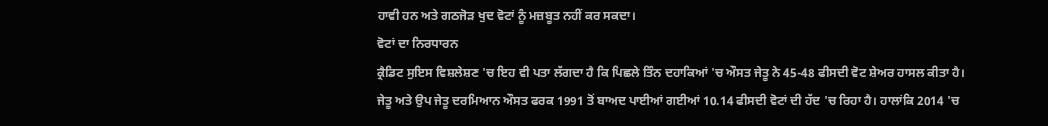ਹਾਵੀ ਹਨ ਅਤੇ ਗਠਜੋੜ ਖੁਦ ਵੋਟਾਂ ਨੂੰ ਮਜ਼ਬੂਤ ਨਹੀਂ ਕਰ ਸਕਦਾ।
ਵੋਟਾਂ ਦਾ ਨਿਰਧਾਰਨ
ਕ੍ਰੈਡਿਟ ਸੁਇਸ ਵਿਸ਼ਲੇਸ਼ਣ 'ਚ ਇਹ ਵੀ ਪਤਾ ਲੱਗਦਾ ਹੈ ਕਿ ਪਿਛਲੇ ਤਿੰਨ ਦਹਾਕਿਆਂ 'ਚ ਔਸਤ ਜੇਤੂ ਨੇ 45-48 ਫੀਸਦੀ ਵੋਟ ਸ਼ੇਅਰ ਹਾਸਲ ਕੀਤਾ ਹੈ। ਜੇਤੂ ਅਤੇ ਉਪ ਜੇਤੂ ਦਰਮਿਆਨ ਔਸਤ ਫਰਕ 1991 ਤੋਂ ਬਾਅਦ ਪਾਈਆਂ ਗਈਆਂ 10.14 ਫੀਸਦੀ ਵੋਟਾਂ ਦੀ ਹੱਦ 'ਚ ਰਿਹਾ ਹੈ। ਹਾਲਾਂਕਿ 2014 'ਚ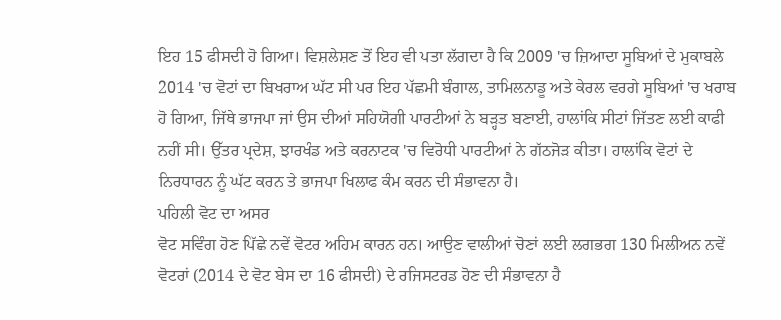ਇਹ 15 ਫੀਸਦੀ ਹੋ ਗਿਆ। ਵਿਸ਼ਲੇਸ਼ਣ ਤੋਂ ਇਹ ਵੀ ਪਤਾ ਲੱਗਦਾ ਹੈ ਕਿ 2009 'ਚ ਜ਼ਿਆਦਾ ਸੂਬਿਆਂ ਦੇ ਮੁਕਾਬਲੇ 2014 'ਚ ਵੋਟਾਂ ਦਾ ਬਿਖਰਾਅ ਘੱਟ ਸੀ ਪਰ ਇਹ ਪੱਛਮੀ ਬੰਗਾਲ, ਤਾਮਿਲਨਾਡੂ ਅਤੇ ਕੇਰਲ ਵਰਗੇ ਸੂਬਿਆਂ 'ਚ ਖਰਾਬ ਹੋ ਗਿਆ, ਜਿੱਥੇ ਭਾਜਪਾ ਜਾਂ ਉਸ ਦੀਆਂ ਸਹਿਯੋਗੀ ਪਾਰਟੀਆਂ ਨੇ ਬੜ੍ਹਤ ਬਣਾਈ, ਹਾਲਾਂਕਿ ਸੀਟਾਂ ਜਿੱਤਣ ਲਈ ਕਾਫੀ ਨਹੀਂ ਸੀ। ਉੱਤਰ ਪ੍ਰਦੇਸ਼, ਝਾਰਖੰਡ ਅਤੇ ਕਰਨਾਟਕ 'ਚ ਵਿਰੋਧੀ ਪਾਰਟੀਆਂ ਨੇ ਗੱਠਜੋੜ ਕੀਤਾ। ਹਾਲਾਂਕਿ ਵੋਟਾਂ ਦੇ ਨਿਰਧਾਰਨ ਨੂੰ ਘੱਟ ਕਰਨ ਤੇ ਭਾਜਪਾ ਖਿਲਾਫ ਕੰਮ ਕਰਨ ਦੀ ਸੰਭਾਵਨਾ ਹੈ।
ਪਹਿਲੀ ਵੋਟ ਦਾ ਅਸਰ
ਵੋਟ ਸਵਿੰਗ ਹੋਣ ਪਿੱਛੇ ਨਵੇਂ ਵੋਟਰ ਅਹਿਮ ਕਾਰਨ ਹਨ। ਆਉਣ ਵਾਲੀਆਂ ਚੋਣਾਂ ਲਈ ਲਗਭਗ 130 ਮਿਲੀਅਨ ਨਵੇਂ ਵੋਟਰਾਂ (2014 ਦੇ ਵੋਟ ਬੇਸ ਦਾ 16 ਫੀਸਦੀ) ਦੇ ਰਜਿਸਟਰਡ ਹੋਣ ਦੀ ਸੰਭਾਵਨਾ ਹੈ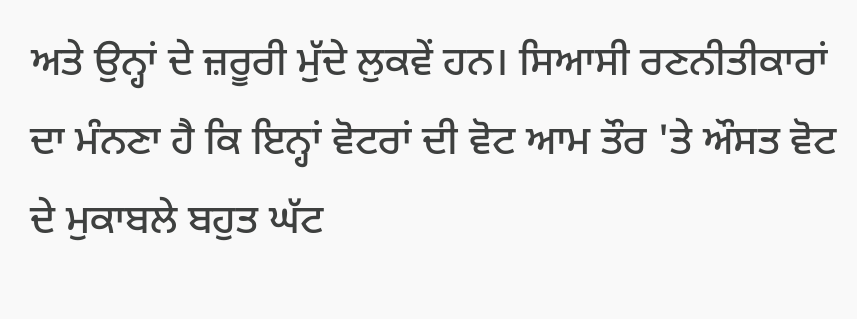ਅਤੇ ਉਨ੍ਹਾਂ ਦੇ ਜ਼ਰੂਰੀ ਮੁੱਦੇ ਲੁਕਵੇਂ ਹਨ। ਸਿਆਸੀ ਰਣਨੀਤੀਕਾਰਾਂ ਦਾ ਮੰਨਣਾ ਹੈ ਕਿ ਇਨ੍ਹਾਂ ਵੋਟਰਾਂ ਦੀ ਵੋਟ ਆਮ ਤੌਰ 'ਤੇ ਔਸਤ ਵੋਟ ਦੇ ਮੁਕਾਬਲੇ ਬਹੁਤ ਘੱਟ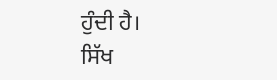ਹੁੰਦੀ ਹੈ।
ਸਿੱਖ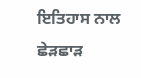ਇਤਿਹਾਸ ਨਾਲ ਛੇੜਛਾੜ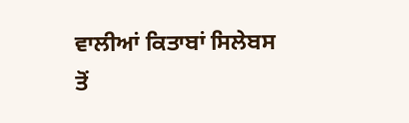ਵਾਲੀਆਂ ਕਿਤਾਬਾਂ ਸਿਲੇਬਸ ਤੋਂ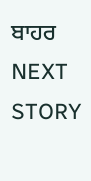ਬਾਹਰ
NEXT STORY